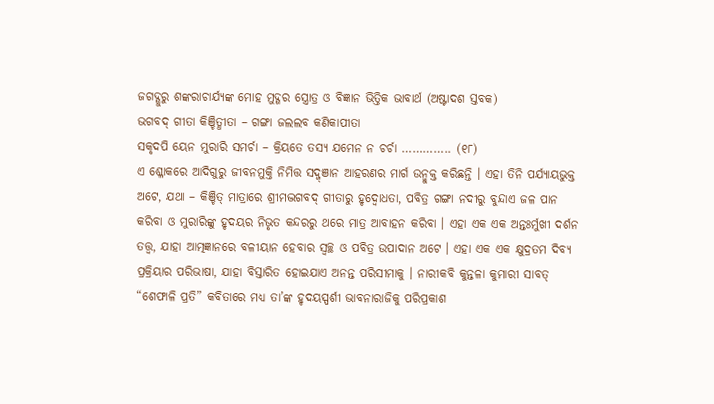ଜଗଦ୍ଗୁରୁ ଶଙ୍କରାଚାର୍ଯ୍ୟଙ୍କ ମୋହ ମୁଦ୍ଗର ସ୍ତ୍ରୋତ୍ର ଓ ବିଜ୍ଞାନ ଭିତ୍ତିକ ଭାବାର୍ଥ (ଅଷ୍ଟାଦଶ ସ୍ତବକ)
ଭଗବଦ୍ ଗୀତା କିଞ୍ଚିତ୍ଧୀତା – ଗଙ୍ଗା ଜଲଲବ କଣିକାପୀତା
ସକୃଦପି ୟେନ ମୁରାରି ସମର୍ଚା – କ୍ରିୟତେ ତସ୍ୟ ଯମେନ ନ ଚର୍ଚା ………….. (୧୮)
ଏ ଶ୍ଳୋକରେ ଆଦିଗୁରୁ ଜୀବନମୁକ୍ତି ନିମିତ୍ତ ସଦ୍ଜ୍ଞାନ ଆହରଣର ମାର୍ଗ ଉନ୍ମୁକ୍ତ କରିଛନ୍ତି । ଏହା ତିନି ପର୍ଯ୍ୟାୟଭୁକ୍ତ ଅଟେ, ଯଥା – କିଞ୍ଚିତ୍ ମାତ୍ରାରେ ଶ୍ରୀମଦ୍ଭଗବଦ୍ ଗୀତାରୁ ହୃଦ୍ବୋଧତା, ପବିତ୍ର ଗଙ୍ଗା ନଦୀରୁ ବୁନ୍ଦାଏ ଜଳ ପାନ କରିବା ଓ ମୁରାରିଙ୍କୁ ହୃଦୟର ନିଭୃତ କନ୍ଦରରୁ ଥରେ ମାତ୍ର ଆବାହନ କରିବା । ଏହା ଏକ ଏକ ଅନ୍ତଃର୍ମୁଖୀ ଦର୍ଶନ ତତ୍ତ୍ୱ, ଯାହା ଆତ୍ମଜ୍ଞାନରେ ବଳୀୟାନ ହେବାର ସ୍ୱଚ୍ଛ ଓ ପବିତ୍ର ଉପାଦାନ ଅଟେ । ଏହା ଏକ ଏକ କ୍ଷୁଦ୍ରତମ ଦିବ୍ୟ ପ୍ରକ୍ରିୟାର ପରିଭାଷା, ଯାହା ବିସ୍ତାରିତ ହୋଇଯାଏ ଅନନ୍ତ ପରିସୀମାକୁ । ନାରୀକବି କୁନ୍ତଳା କୁମାରୀ ସାବତ୍ “ଶେଫାଳି ପ୍ରତି” କବିତାରେ ମଧ୍ୟ ତା’ଙ୍କ ହୃଦୟସ୍ପର୍ଶୀ ଭାବନାରାଜିକୁ ପରିପ୍ରକାଶ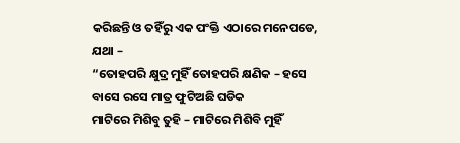କରିଛନ୍ତି ଓ ତହିଁରୁ ଏକ ପଂକ୍ତି ଏଠାରେ ମନେପଡେ, ଯଥା –
“ତୋହପରି କ୍ଷୁଦ୍ର ମୁହିଁ ତୋହପରି କ୍ଷଣିକ – ହସେ ବାସେ ରସେ ମାତ୍ର ଫୁଟିଅଛି ଘଡିକ
ମାଟିରେ ମିଶିବୁ ତୁହି – ମାଟିରେ ମିଶିବି ମୁହିଁ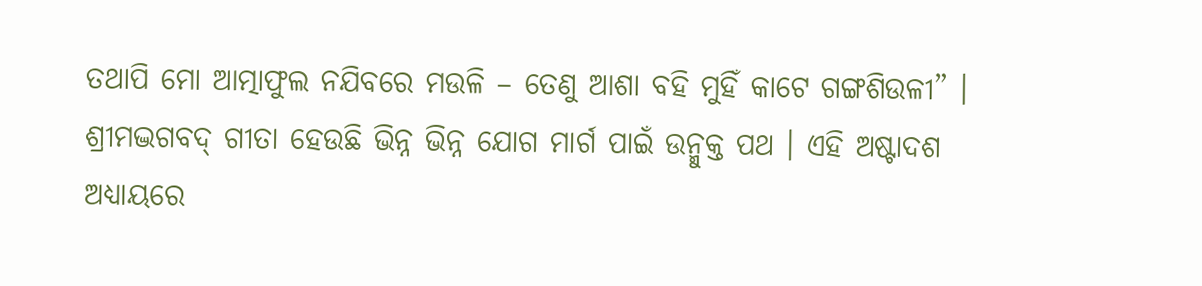ତଥାପି ମୋ ଆତ୍ମାଫୁଲ ନଯିବରେ ମଉଳି – ତେଣୁ ଆଶା ବହି ମୁହିଁ କାଟେ ଗଙ୍ଗଶିଉଳୀ” ।
ଶ୍ରୀମଦ୍ଭଗବଦ୍ ଗୀତା ହେଉଛି ଭିନ୍ନ ଭିନ୍ନ ଯୋଗ ମାର୍ଗ ପାଇଁ ଉନ୍ମୁକ୍ତ ପଥ । ଏହି ଅଷ୍ଟାଦଶ ଅଧ୍ୟାୟରେ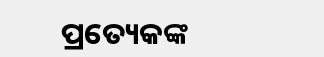ପ୍ରତ୍ୟେକଙ୍କ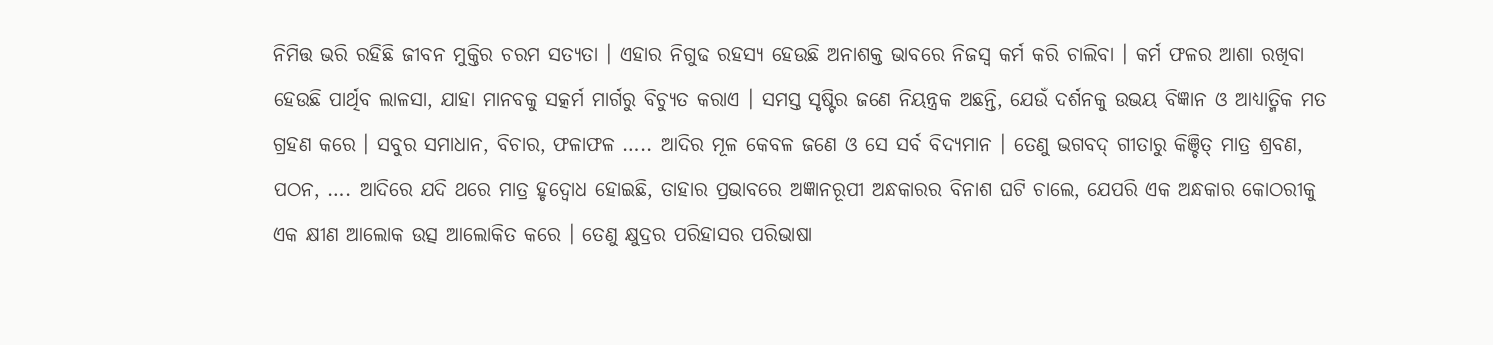ନିମିତ୍ତ ଭରି ରହିଛି ଜୀବନ ମୁକ୍ତିର ଚରମ ସତ୍ୟତା । ଏହାର ନିଗୁଢ ରହସ୍ୟ ହେଉଛି ଅନାଶକ୍ତ ଭାବରେ ନିଜସ୍ୱ କର୍ମ କରି ଚାଲିବା । କର୍ମ ଫଳର ଆଶା ରଖିବା ହେଉଛି ପାର୍ଥିବ ଲାଳସା, ଯାହା ମାନବକୁ ସତ୍କର୍ମ ମାର୍ଗରୁ ବିଚ୍ୟୁତ କରାଏ । ସମସ୍ତ ସୃଷ୍ଟିର ଜଣେ ନିୟନ୍ତ୍ରକ ଅଛନ୍ତି, ଯେଉଁ ଦର୍ଶନକୁ ଉଭୟ ବିଜ୍ଞାନ ଓ ଆଧ୍ୟାତ୍ମିକ ମତ ଗ୍ରହଣ କରେ । ସବୁର ସମାଧାନ, ବିଚାର, ଫଳାଫଳ ….. ଆଦିର ମୂଳ କେବଳ ଜଣେ ଓ ସେ ସର୍ବ ବିଦ୍ୟମାନ । ତେଣୁ ଭଗବଦ୍ ଗୀତାରୁ କିଞ୍ଚିତ୍ ମାତ୍ର ଶ୍ରବଣ, ପଠନ, …. ଆଦିରେ ଯଦି ଥରେ ମାତ୍ର ହୃଦ୍ବୋଧ ହୋଇଛି, ତାହାର ପ୍ରଭାବରେ ଅଜ୍ଞାନରୂପୀ ଅନ୍ଧକାରର ବିନାଶ ଘଟି ଚାଲେ, ଯେପରି ଏକ ଅନ୍ଧକାର କୋଠରୀକୁ ଏକ କ୍ଷୀଣ ଆଲୋକ ଉତ୍ସ ଆଲୋକିତ କରେ । ତେଣୁ କ୍ଷୁଦ୍ରର ପରିହାସର ପରିଭାଷା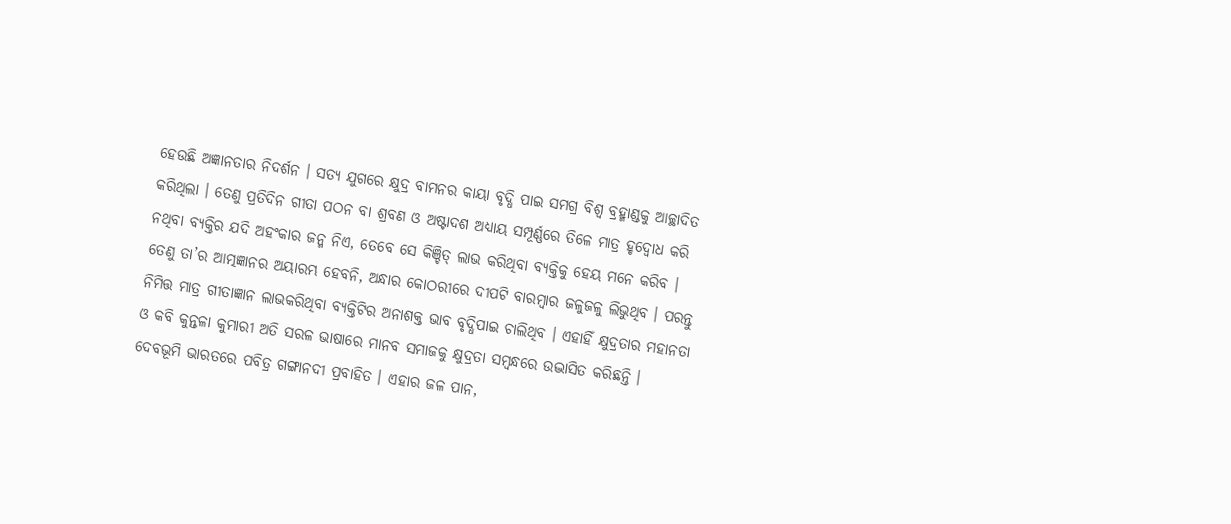ହେଉଛି ଅଜ୍ଞାନତାର ନିଦର୍ଶନ । ସତ୍ୟ ଯୁଗରେ କ୍ଷୁଦ୍ର ବାମନର କାୟା ବୃଦ୍ଧି ପାଇ ସମଗ୍ର ବିଶ୍ୱ ବ୍ରହ୍ମାଣ୍ଡକୁ ଆଚ୍ଛାଦିତ କରିଥିଲା । ତେଣୁ ପ୍ରତିଦିନ ଗୀତା ପଠନ ବା ଶ୍ରବଣ ଓ ଅଷ୍ଟାଦଶ ଅଧ୍ୟାୟ ସମ୍ପୂର୍ଣ୍ଣରେ ତିଳେ ମାତ୍ର ହୃଦ୍ବୋଧ କରି ନଥିବା ବ୍ୟକ୍ତିର ଯଦି ଅହଂକାର ଜନ୍ମ ନିଏ, ତେବେ ସେ କିଞ୍ଚିତ୍ ଲାଭ କରିଥିବା ବ୍ୟକ୍ତିକୁ ହେୟ ମନେ କରିବ । ତେଣୁ ତା’ର ଆତ୍ମଜ୍ଞାନର ଅୟାରମ୍ଭ ହେବନି, ଅନ୍ଧାର କୋଠରୀରେ ଦୀପଟି ବାରମ୍ବାର ଜଳୁଜଳୁ ଲିଭୁଥିବ । ପରନ୍ତୁ ନିମିତ୍ତ ମାତ୍ର ଗୀତାଜ୍ଞାନ ଲାଭକରିଥିବା ବ୍ୟକ୍ତିଟିର ଅନାଶକ୍ତ ଭାବ ବୃଦ୍ଧିପାଇ ଚାଲିଥିବ । ଏହାହିଁ କ୍ଷୁଦ୍ରତାର ମହାନତା ଓ କବି କୁନ୍ତଳା କୁମାରୀ ଅତି ସରଳ ଭାଷାରେ ମାନବ ସମାଜକୁ କ୍ଷୁଦ୍ରତା ସମ୍ବନ୍ଧରେ ଉଦ୍ଭାସିତ କରିଛନ୍ତି ।
ଦେବଭୂମି ଭାରତରେ ପବିତ୍ର ଗଙ୍ଗାନଦୀ ପ୍ରବାହିତ । ଏହାର ଜଳ ପାନ,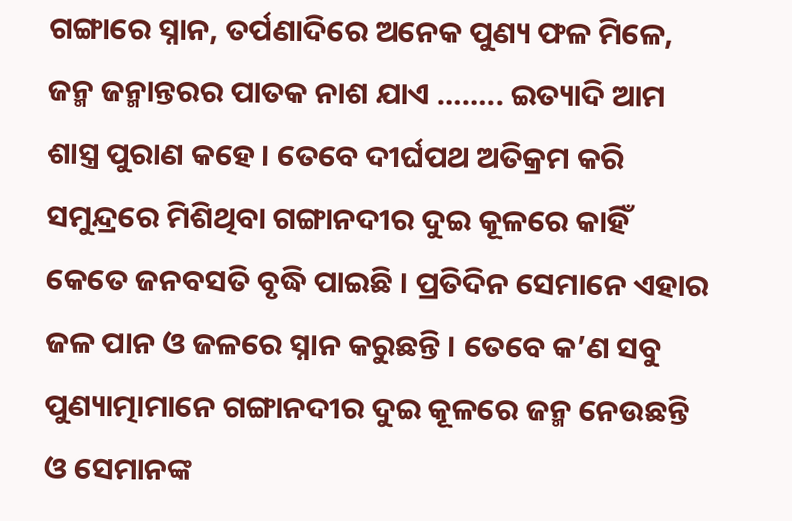ଗଙ୍ଗାରେ ସ୍ନାନ, ତର୍ପଣାଦିରେ ଅନେକ ପୁଣ୍ୟ ଫଳ ମିଳେ, ଜନ୍ମ ଜନ୍ମାନ୍ତରର ପାତକ ନାଶ ଯାଏ …….. ଇତ୍ୟାଦି ଆମ ଶାସ୍ତ୍ର ପୁରାଣ କହେ । ତେବେ ଦୀର୍ଘପଥ ଅତିକ୍ରମ କରି ସମୁନ୍ଦ୍ରରେ ମିଶିଥିବା ଗଙ୍ଗାନଦୀର ଦୁଇ କୂଳରେ କାହିଁ କେତେ ଜନବସତି ବୃଦ୍ଧି ପାଇଛି । ପ୍ରତିଦିନ ସେମାନେ ଏହାର ଜଳ ପାନ ଓ ଜଳରେ ସ୍ନାନ କରୁଛନ୍ତି । ତେବେ କ’ଣ ସବୁ ପୁଣ୍ୟାତ୍ମାମାନେ ଗଙ୍ଗାନଦୀର ଦୁଇ କୂଳରେ ଜନ୍ମ ନେଉଛନ୍ତି ଓ ସେମାନଙ୍କ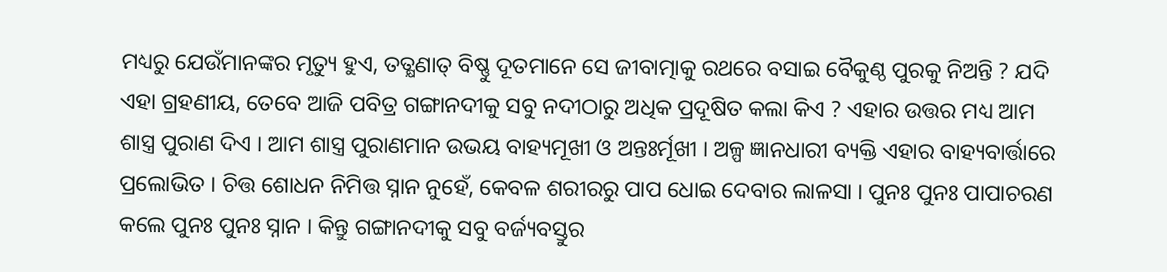ମଧ୍ୟରୁ ଯେଉଁମାନଙ୍କର ମୃତ୍ୟୁ ହୁଏ, ତତ୍କ୍ଷଣାତ୍ ବିଷ୍ଣୁ ଦୂତମାନେ ସେ ଜୀବାତ୍ମାକୁ ରଥରେ ବସାଇ ବୈକୁଣ୍ଠ ପୁରକୁ ନିଅନ୍ତି ? ଯଦି ଏହା ଗ୍ରହଣୀୟ, ତେବେ ଆଜି ପବିତ୍ର ଗଙ୍ଗାନଦୀକୁ ସବୁ ନଦୀଠାରୁ ଅଧିକ ପ୍ରଦୂଷିତ କଲା କିଏ ? ଏହାର ଉତ୍ତର ମଧ୍ୟ ଆମ ଶାସ୍ତ୍ର ପୁରାଣ ଦିଏ । ଆମ ଶାସ୍ତ୍ର ପୁରାଣମାନ ଉଭୟ ବାହ୍ୟମୂଖୀ ଓ ଅନ୍ତଃର୍ମୂଖୀ । ଅଳ୍ପ ଜ୍ଞାନଧାରୀ ବ୍ୟକ୍ତି ଏହାର ବାହ୍ୟବାର୍ତ୍ତାରେ ପ୍ରଲୋଭିତ । ଚିତ୍ତ ଶୋଧନ ନିମିତ୍ତ ସ୍ନାନ ନୁହେଁ, କେବଳ ଶରୀରରୁ ପାପ ଧୋଇ ଦେବାର ଲାଳସା । ପୁନଃ ପୁନଃ ପାପାଚରଣ କଲେ ପୁନଃ ପୁନଃ ସ୍ନାନ । କିନ୍ତୁ ଗଙ୍ଗାନଦୀକୁ ସବୁ ବର୍ଜ୍ୟବସ୍ତୁର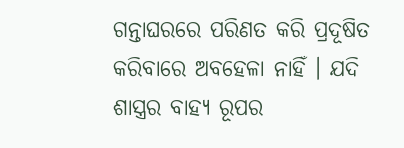ଗନ୍ତାଘରରେ ପରିଣତ କରି ପ୍ରଦୂଷିତ କରିବାରେ ଅବହେଳା ନାହିଁ । ଯଦି ଶାସ୍ତ୍ରର ବାହ୍ୟ ରୂପର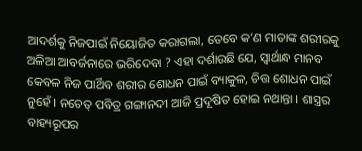ଆଦର୍ଶକୁ ନିଜପାଇଁ ନିୟୋଜିତ କରାଗଲା, ତେବେ କ’ଣ ମାତାଙ୍କ ଶରୀରକୁ ଅଳିଆ ଆବର୍ଜନାରେ ଭରିଦେବା ? ଏହା ଦର୍ଶାଉଛି ଯେ, ସ୍ୱାର୍ଥାନ୍ଧ ମାନବ କେବଳ ନିଜ ପାର୍ଥିବ ଶରୀର ଶୋଧନ ପାଇଁ ବ୍ୟାକୁଳ, ଚିତ୍ତ ଶୋଧନ ପାଇଁ ନୁହେଁ । ନଚେତ୍ ପବିତ୍ର ଗଙ୍ଗାନଦୀ ଆଜି ପ୍ରଦୂଷିତ ହୋଇ ନଥାନ୍ତା । ଶାସ୍ତ୍ରର ବାହ୍ୟରୂପର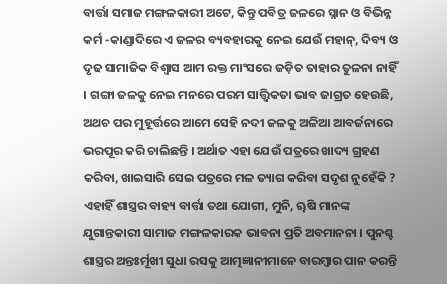ବାର୍ତ୍ତା ସମାଜ ମଙ୍ଗଳକାରୀ ଅଟେ, କିନ୍ତୁ ପବିତ୍ର ଜଳରେ ସ୍ନାନ ଓ ବିଭିନ୍ନ କର୍ମ -କାଣ୍ଡାଦିରେ ଏ ଜଳର ବ୍ୟବହାରକୁ ନେଇ ଯେଉଁ ମହାନ୍, ଦିବ୍ୟ ଓ ଦୃଢ ସାମାଜିକ ବିଶ୍ୱାସ ଆମ ରକ୍ତ ମାଂସରେ ଜଡ଼ିତ ତାହାର ତୁଳନା ନାହିଁ । ଗଙ୍ଗା ଜଳକୁ ନେଇ ମନରେ ପରମ ସାତ୍ତ୍ୱିକତା ଭାବ ଜାଗ୍ରତ ହେଉଛି, ଅଥଚ ପର ମୁହୂର୍ତ୍ତରେ ଆମେ ସେହି ନଦୀ ଜଳକୁ ଅଳିଆ ଆବର୍ଜନାରେ ଭରପୂର କରି ଚାଲିଛନ୍ତି । ଅର୍ଥାତ ଏହା ଯେଉଁ ପତ୍ରରେ ଖାଦ୍ୟ ଗ୍ରହଣ କରିବା, ଖାଇସାରି ସେଇ ପତ୍ରରେ ମଳ ତ୍ୟାଗ କରିବା ସଦୃଶ ନୁହେଁକି ? ଏହାହିଁ ଶାସ୍ତ୍ରର ବାହ୍ୟ ବାର୍ତ୍ତା ତଥା ଯୋଗୀ, ମୁନି, ୠଷି ମାନଙ୍କ ଯୁଗାନ୍ତକାରୀ ସାମାଜ ମଙ୍ଗଳକାରକ ଭାବନା ପ୍ରତି ଅବମାନନା । ପୁନଶ୍ଚ ଶାସ୍ତ୍ରର ଅନ୍ତଃର୍ମୂଖୀ ସୁଧା ରସକୁ ଆତ୍ମଜ୍ଞାନୀମାନେ ବାରମ୍ବାର ପାନ କରନ୍ତି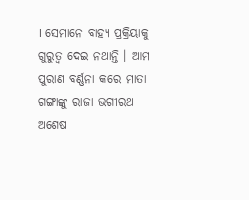। ସେମାନେ ବାହ୍ୟ ପ୍ରକ୍ରିୟାକୁ ଗୁରୁତ୍ୱ ଦେଇ ନଥାନ୍ତି । ଆମ ପୁରାଣ ବର୍ଣ୍ଣନା କରେ ମାତା ଗଙ୍ଗାଙ୍କୁ ରାଜା ଭଗୀରଥ ଅଶେଷ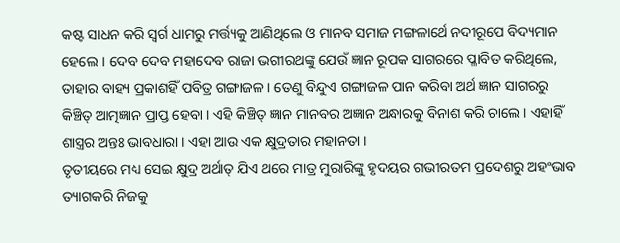କଷ୍ଟ ସାଧନ କରି ସ୍ୱର୍ଗ ଧାମରୁ ମର୍ତ୍ତ୍ୟକୁ ଆଣିଥିଲେ ଓ ମାନବ ସମାଜ ମଙ୍ଗଳାର୍ଥେ ନଦୀରୂପେ ବିଦ୍ୟମାନ ହେଲେ । ଦେବ ଦେବ ମହାଦେବ ରାଜା ଭଗୀରଥଙ୍କୁ ଯେଉଁ ଜ୍ଞାନ ରୂପକ ସାଗରରେ ପ୍ଳାବିତ କରିଥିଲେ, ତାହାର ବାହ୍ୟ ପ୍ରକାଶହିଁ ପବିତ୍ର ଗଙ୍ଗାଜଳ । ତେଣୁ ବିନ୍ଦୁଏ ଗଙ୍ଗାଜଳ ପାନ କରିବା ଅର୍ଥ ଜ୍ଞାନ ସାଗରରୁ କିଞ୍ଚିତ୍ ଆତ୍ମଜ୍ଞାନ ପ୍ରାପ୍ତ ହେବା । ଏହି କିଞ୍ଚିତ୍ ଜ୍ଞାନ ମାନବର ଅଜ୍ଞାନ ଅନ୍ଧାରକୁ ବିନାଶ କରି ଚାଲେ । ଏହାହିଁ ଶାସ୍ତ୍ରର ଅନ୍ତଃ ଭାବଧାରା । ଏହା ଆଉ ଏକ କ୍ଷୁଦ୍ରତାର ମହାନତା ।
ତୃତୀୟରେ ମଧ୍ୟ ସେଇ କ୍ଷୁଦ୍ର ଅର୍ଥାତ୍ ଯିଏ ଥରେ ମାତ୍ର ମୁରାରିଙ୍କୁ ହୃଦୟର ଗଭୀରତମ ପ୍ରଦେଶରୁ ଅହଂଭାବ ତ୍ୟାଗକରି ନିଜକୁ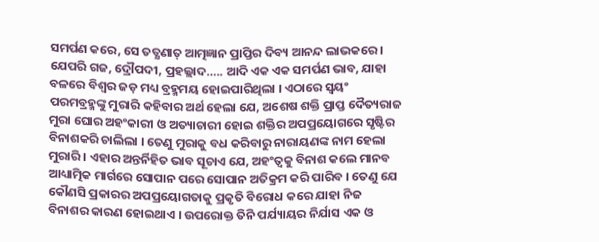ସମର୍ପଣ କରେ, ସେ ତତ୍କ୍ଷଣାତ୍ ଆତ୍ମଜ୍ଞାନ ପ୍ରାପ୍ତିର ଦିବ୍ୟ ଆନନ୍ଦ ଲାଭକରେ । ଯେପରି ଗଜ, ଦ୍ରୌପଦୀ, ପ୍ରହଲ୍ଲାଦ….. ଆଦି ଏକ ଏକ ସମର୍ପଣ ଭାବ, ଯାହା ବଳରେ ବିଶ୍ୱର ଜଡ଼ ମଧ୍ୟ ବ୍ରହ୍ମମୟ ହୋଇପାରିଥିଲା । ଏଠାରେ ସ୍ୱୟଂ ପରମବ୍ରହ୍ମଙ୍କୁ ମୁରାରି କହିବାର ଅର୍ଥ ହେଲା ଯେ, ଅଶେଷ ଶକ୍ତି ପ୍ରାପ୍ତ ଦୈତ୍ୟରାଜ ମୁରା ଘୋର ଅହଂକାରୀ ଓ ଅତ୍ୟାଚାରୀ ହୋଇ ଶକ୍ତିର ଅପପ୍ରୟୋଗରେ ସୃଷ୍ଟିର ବିନାଶକରି ଚାଲିଲା । ତେଣୁ ମୁରାକୁ ବଧ କରିବାରୁ ନାରାୟଣଙ୍କ ନାମ ହେଲା ମୁରାରି । ଏହାର ଅନ୍ତର୍ନିହିତ ଭାବ ସୂଚାଏ ଯେ, ଅହଂତ୍ୱକୁ ବିନାଶ କଲେ ମାନବ ଆଧ୍ୟାତ୍ମିକ ମାର୍ଗରେ ସୋପାନ ପରେ ସୋପାନ ଅତିକ୍ରମ କରି ପାରିବ । ତେଣୁ ଯେ କୌଣସି ପ୍ରକାରର ଅପପ୍ରୟୋଗତାକୁ ପ୍ରକୃତି ବିରୋଧ କରେ ଯାହା ନିଜ ବିନାଶର କାରଣ ହୋଇଥାଏ । ଉପରୋକ୍ତ ତିନି ପର୍ଯ୍ୟାୟର ନିର୍ଯାସ ଏକ ଓ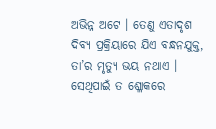ଅଭିନ୍ନ ଅଟେ । ତେଣୁ ଏତାଦୃଶ ଦିବ୍ୟ ପ୍ରକ୍ରିୟାରେ ଯିଏ ବନ୍ଧନଯୁକ୍ତ, ତା’ର ମୃତ୍ୟୁ ଭୟ ନଥାଏ । ସେଥିପାଇଁ ତ ଶ୍ଳୋକରେ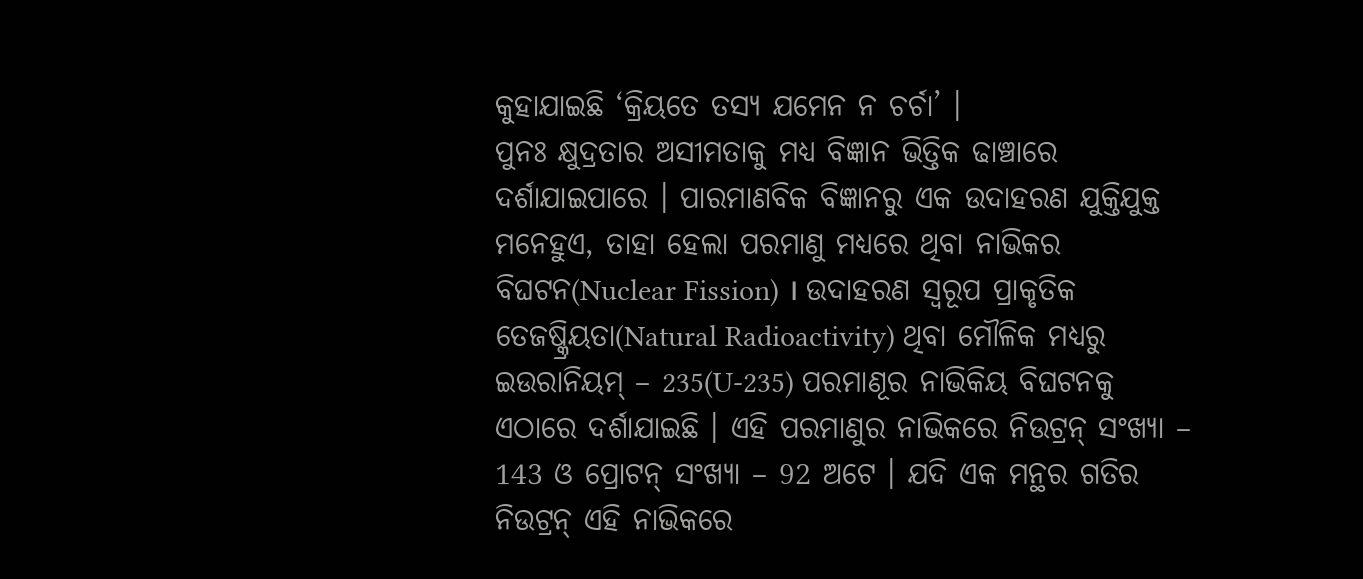କୁହାଯାଇଛି ‘କ୍ରିୟତେ ତସ୍ୟ ଯମେନ ନ ଚର୍ଚା’ ।
ପୁନଃ କ୍ଷୁଦ୍ରତାର ଅସୀମତାକୁ ମଧ୍ୟ ବିଜ୍ଞାନ ଭିତ୍ତିକ ଢାଞ୍ଚାରେ ଦର୍ଶାଯାଇପାରେ । ପାରମାଣବିକ ବିଜ୍ଞାନରୁ ଏକ ଉଦାହରଣ ଯୁକ୍ତିଯୁକ୍ତ ମନେହୁଏ, ତାହା ହେଲା ପରମାଣୁ ମଧ୍ୟରେ ଥିବା ନାଭିକର ବିଘଟନ(Nuclear Fission) । ଉଦାହରଣ ସ୍ୱରୂପ ପ୍ରାକୃତିକ ତେଜଷ୍କ୍ରିୟତା(Natural Radioactivity) ଥିବା ମୌଳିକ ମଧ୍ୟରୁ ଇଉରାନିୟମ୍ – 235(U-235) ପରମାଣୂର ନାଭିକିୟ ବିଘଟନକୁ ଏଠାରେ ଦର୍ଶାଯାଇଛି । ଏହି ପରମାଣୁର ନାଭିକରେ ନିଉଟ୍ରନ୍ ସଂଖ୍ୟା – 143 ଓ ପ୍ରୋଟନ୍ ସଂଖ୍ୟା – 92 ଅଟେ । ଯଦି ଏକ ମନ୍ଥର ଗତିର ନିଉଟ୍ରନ୍ ଏହି ନାଭିକରେ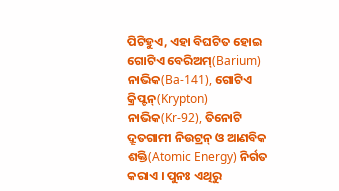ପିଟିହୁଏ, ଏହା ବିଘଟିତ ହୋଇ ଗୋଟିଏ ବେରିଅମ୍(Barium) ନାଭିକ(Ba-141), ଗୋଟିଏ କ୍ରିପ୍ଟନ୍(Krypton) ନାଭିକ(Kr-92), ତିନୋଟି ଦ୍ରୂତଗାମୀ ନିଉଟ୍ରନ୍ ଓ ଆଣବିକ ଶକ୍ତି(Atomic Energy) ନିର୍ଗତ କରାଏ । ପୁନଃ ଏଥିରୁ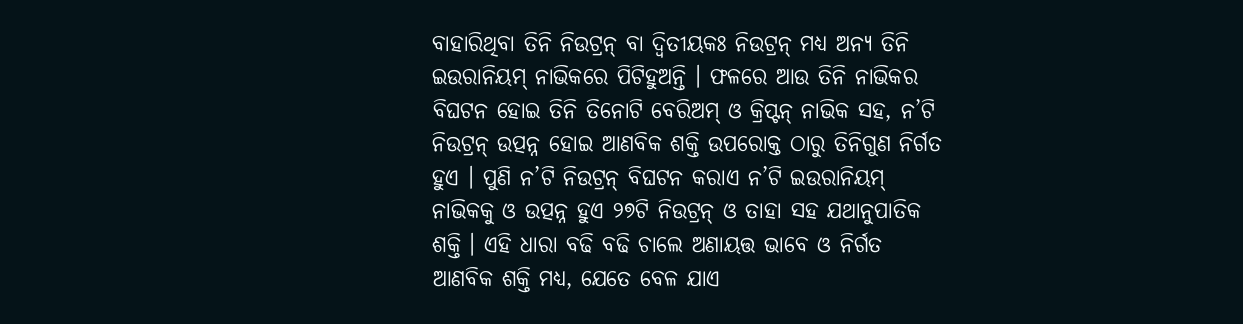ବାହାରିଥିବା ତିନି ନିଉଟ୍ରନ୍ ବା ଦ୍ୱିତୀୟକଃ ନିଉଟ୍ରନ୍ ମଧ୍ୟ ଅନ୍ୟ ତିନି ଇଉରାନିୟମ୍ ନାଭିକରେ ପିଟିହୁଅନ୍ତି । ଫଳରେ ଆଉ ତିନି ନାଭିକର ବିଘଟନ ହୋଇ ତିନି ତିନୋଟି ବେରିଅମ୍ ଓ କ୍ରିପ୍ଟନ୍ ନାଭିକ ସହ, ନ’ଟି ନିଉଟ୍ରନ୍ ଉତ୍ପନ୍ନ ହୋଇ ଆଣବିକ ଶକ୍ତି ଉପରୋକ୍ତ ଠାରୁ ତିନିଗୁଣ ନିର୍ଗତ ହୁଏ । ପୁଣି ନ’ଟି ନିଉଟ୍ରନ୍ ବିଘଟନ କରାଏ ନ’ଟି ଇଉରାନିୟମ୍ ନାଭିକକୁ ଓ ଉତ୍ପନ୍ନ ହୁଏ ୨୭ଟି ନିଉଟ୍ରନ୍ ଓ ତାହା ସହ ଯଥାନୁପାତିକ ଶକ୍ତି । ଏହି ଧାରା ବଢି ବଢି ଚାଲେ ଅଣାୟତ୍ତ ଭାବେ ଓ ନିର୍ଗତ ଆଣବିକ ଶକ୍ତି ମଧ୍ୟ, ଯେତେ ବେଳ ଯାଏ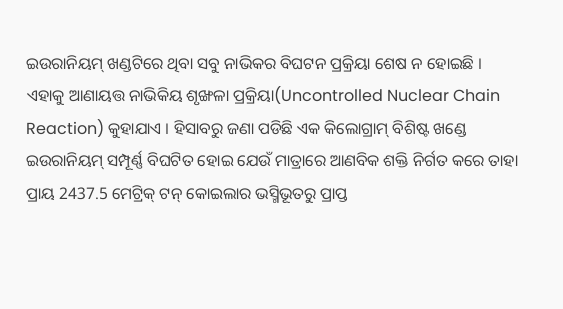ଇଉରାନିୟମ୍ ଖଣ୍ଡଟିରେ ଥିବା ସବୁ ନାଭିକର ବିଘଟନ ପ୍ରକ୍ରିୟା ଶେଷ ନ ହୋଇଛି । ଏହାକୁ ଆଣାୟତ୍ତ ନାଭିକିୟ ଶୃଙ୍ଖଳା ପ୍ରକ୍ରିୟା(Uncontrolled Nuclear Chain Reaction) କୁହାଯାଏ । ହିସାବରୁ ଜଣା ପଡିଛି ଏକ କିଲୋଗ୍ରାମ୍ ବିଶିଷ୍ଟ ଖଣ୍ଡେ ଇଉରାନିୟମ୍ ସମ୍ପୂର୍ଣ୍ଣ ବିଘଟିତ ହୋଇ ଯେଉଁ ମାତ୍ରାରେ ଆଣବିକ ଶକ୍ତି ନିର୍ଗତ କରେ ତାହା ପ୍ରାୟ 2437.5 ମେଟ୍ରିକ୍ ଟନ୍ କୋଇଲାର ଭସ୍ମିଭୂତରୁ ପ୍ରାପ୍ତ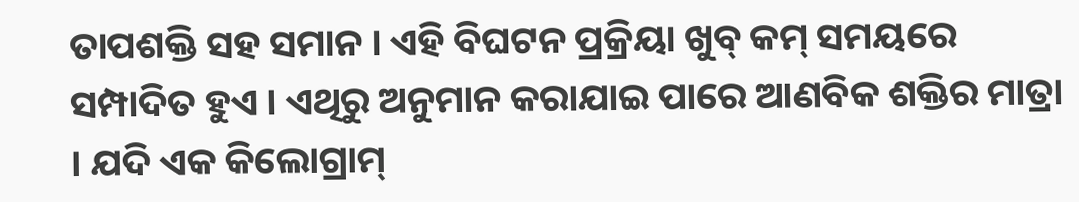ତାପଶକ୍ତି ସହ ସମାନ । ଏହି ବିଘଟନ ପ୍ରକ୍ରିୟା ଖୁବ୍ କମ୍ ସମୟରେ ସମ୍ପାଦିତ ହୁଏ । ଏଥିରୁ ଅନୁମାନ କରାଯାଇ ପାରେ ଆଣବିକ ଶକ୍ତିର ମାତ୍ରା । ଯଦି ଏକ କିଲୋଗ୍ରାମ୍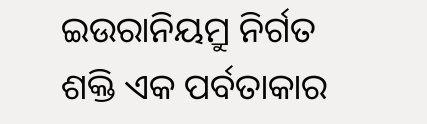ଇଉରାନିୟମ୍ରୁ ନିର୍ଗତ ଶକ୍ତି ଏକ ପର୍ବତାକାର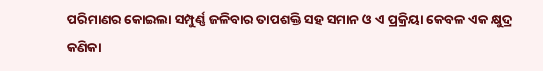ପରିମାଣର କୋଇଲା ସମ୍ପୁର୍ଣ୍ଣ ଜଳିବାର ତାପଶକ୍ତି ସହ ସମାନ ଓ ଏ ପ୍ରକ୍ରିୟା କେବଳ ଏକ କ୍ଷୁଦ୍ର କଣିକା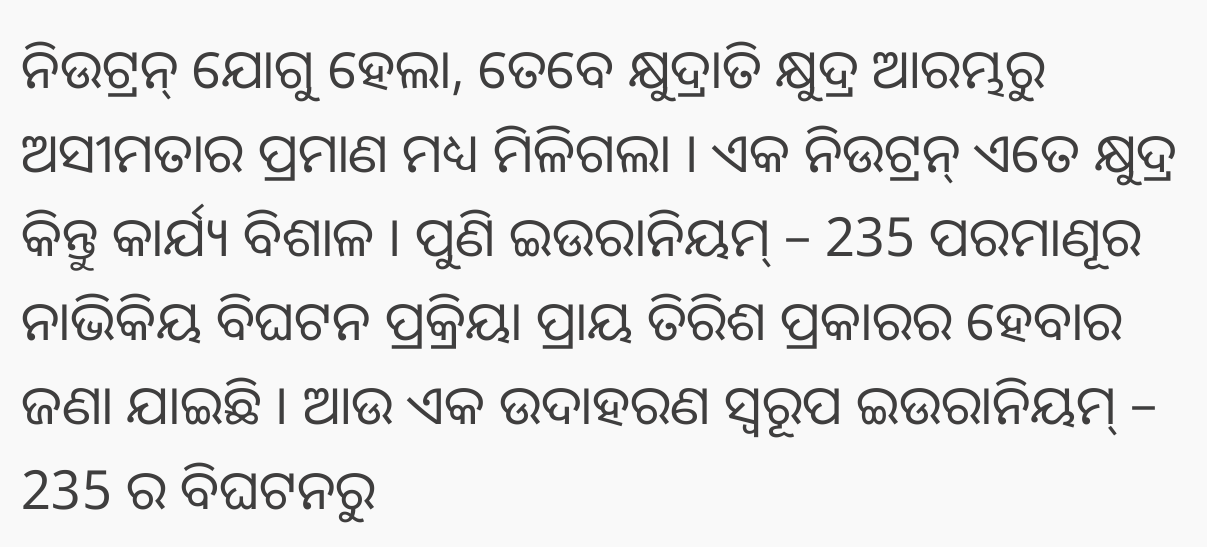ନିଉଟ୍ରନ୍ ଯୋଗୁ ହେଲା, ତେବେ କ୍ଷୁଦ୍ରାତି କ୍ଷୁଦ୍ର ଆରମ୍ଭରୁ ଅସୀମତାର ପ୍ରମାଣ ମଧ୍ୟ ମିଳିଗଲା । ଏକ ନିଉଟ୍ରନ୍ ଏତେ କ୍ଷୁଦ୍ର କିନ୍ତୁ କାର୍ଯ୍ୟ ବିଶାଳ । ପୁଣି ଇଉରାନିୟମ୍ – 235 ପରମାଣୂର ନାଭିକିୟ ବିଘଟନ ପ୍ରକ୍ରିୟା ପ୍ରାୟ ତିରିଶ ପ୍ରକାରର ହେବାର ଜଣା ଯାଇଛି । ଆଉ ଏକ ଉଦାହରଣ ସ୍ୱରୂପ ଇଉରାନିୟମ୍ – 235 ର ବିଘଟନରୁ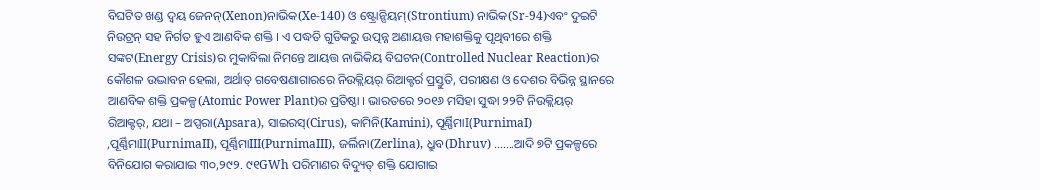ବିଘଟିତ ଖଣ୍ଡ ଦ୍ୱୟ ଜେନନ୍(Xenon)ନାଭିକ(Xe-140) ଓ ଷ୍ଟ୍ରୋନ୍ସିୟମ୍(Strontium) ନାଭିକ(Sr-94)ଏବଂ ଦୁଇଟି ନିଉଟ୍ରନ୍ ସହ ନିର୍ଗତ ହୁଏ ଆଣବିକ ଶକ୍ତି । ଏ ପଦ୍ଧତି ଗୁଡିକରୁ ଉତ୍ପନ୍ନ ଅଣାୟତ୍ତ ମହାଶକ୍ତିକୁ ପୃଥିବୀରେ ଶକ୍ତି ସଙ୍କଟ(Energy Crisis)ର ମୁକାବିଲା ନିମନ୍ତେ ଆୟତ୍ତ ନାଭିକିୟ ବିଘଟନ(Controlled Nuclear Reaction)ର କୌଶଳ ଉଦ୍ଭାବନ ହେଲା, ଅର୍ଥାତ୍ ଗବେଷଣାଗାରରେ ନିଉକ୍ଲିୟର୍ ରିଆକ୍ଟର୍ର ପ୍ରସ୍ତୁତି, ପରୀକ୍ଷଣ ଓ ଦେଶର ବିଭିନ୍ନ ସ୍ଥାନରେ ଆଣବିକ ଶକ୍ତି ପ୍ରକଳ୍ପ(Atomic Power Plant)ର ପ୍ରତିଷ୍ଠା । ଭାରତରେ ୨୦୧୬ ମସିହା ସୁଦ୍ଧା ୨୨ଟି ନିଉକ୍ଲିୟର୍ ରିଆକ୍ଟର୍, ଯଥା – ଅପ୍ସରା(Apsara), ସାଇରସ୍(Cirus), କାମିନି(Kamini), ପୂର୍ଣ୍ଣିମାI(PurnimaI) ,ପୂର୍ଣ୍ଣିମାII(PurnimaII), ପୂର୍ଣ୍ଣିମାIII(PurnimaIII), ଜର୍ଲିନା(Zerlina), ଧ୍ରୁବ(Dhruv) …….ଆଦି ୭ଟି ପ୍ରକଳ୍ପରେ ବିନିଯୋଗ କରାଯାଇ ୩୦,୨୯୨. ୯୧GWh ପରିମାଣର ବିଦ୍ୟୁତ୍ ଶକ୍ତି ଯୋଗାଇ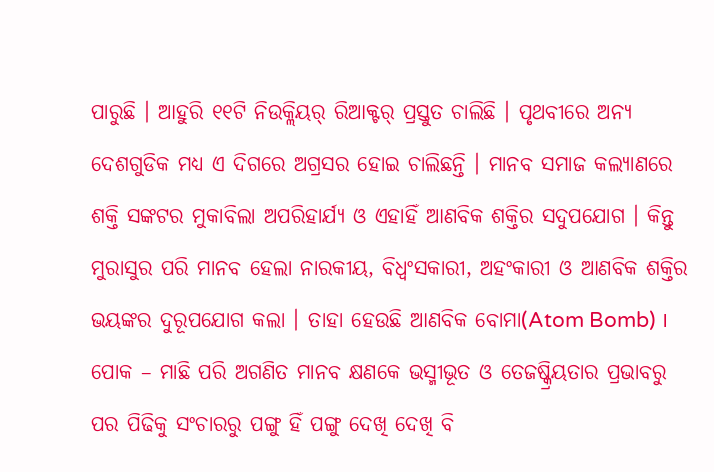ପାରୁଛି । ଆହୁରି ୧୧ଟି ନିଉକ୍ଲିୟର୍ ରିଆକ୍ଟର୍ ପ୍ରସ୍ତୁତ ଚାଲିଛି । ପୃଥବୀରେ ଅନ୍ୟ ଦେଶଗୁଡିକ ମଧ୍ୟ ଏ ଦିଗରେ ଅଗ୍ରସର ହୋଇ ଚାଲିଛନ୍ତି । ମାନବ ସମାଜ କଲ୍ୟାଣରେ ଶକ୍ତି ସଙ୍କଟର ମୁକାବିଲା ଅପରିହାର୍ଯ୍ୟ ଓ ଏହାହିଁ ଆଣବିକ ଶକ୍ତିର ସଦୁପଯୋଗ । କିନ୍ତୁ ମୁରାସୁର ପରି ମାନବ ହେଲା ନାରକୀୟ, ବିଧ୍ୱଂସକାରୀ, ଅହଂକାରୀ ଓ ଆଣବିକ ଶକ୍ତିର ଭୟଙ୍କର ଦୁରୂପଯୋଗ କଲା । ତାହା ହେଉଛି ଆଣବିକ ବୋମା(Atom Bomb) । ପୋକ – ମାଛି ପରି ଅଗଣିତ ମାନବ କ୍ଷଣକେ ଭସ୍ମୀଭୂତ ଓ ତେଜଷ୍କ୍ରିୟତାର ପ୍ରଭାବରୁ ପର ପିଢିକୁ ସଂଚାରରୁ ପଙ୍ଗୁ ହିଁ ପଙ୍ଗୁ ଦେଖି ଦେଖି ବି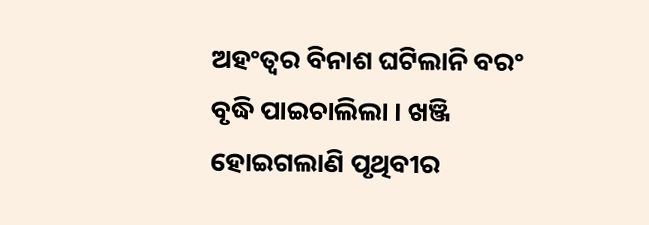ଅହଂତ୍ୱର ବିନାଶ ଘଟିଲାନି ବରଂ ବୃଦ୍ଧି ପାଇଚାଲିଲା । ଖଞ୍ଜି ହୋଇଗଲାଣି ପୃଥିବୀର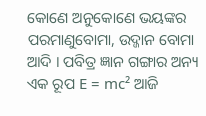କୋଣେ ଅନୁକୋଣେ ଭୟଙ୍କର ପରମାଣୁବୋମା, ଉଦ୍ଜାନ ବୋମା ଆଦି । ପବିତ୍ର ଜ୍ଞାନ ଗଙ୍ଗାର ଅନ୍ୟ ଏକ ରୂପ E = mc² ଆଜି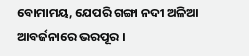ବୋମାମୟ, ଯେପରି ଗଙ୍ଗା ନଦୀ ଅଳିଆ ଆବର୍ଜନାରେ ଭରପୂର ।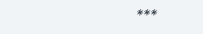***